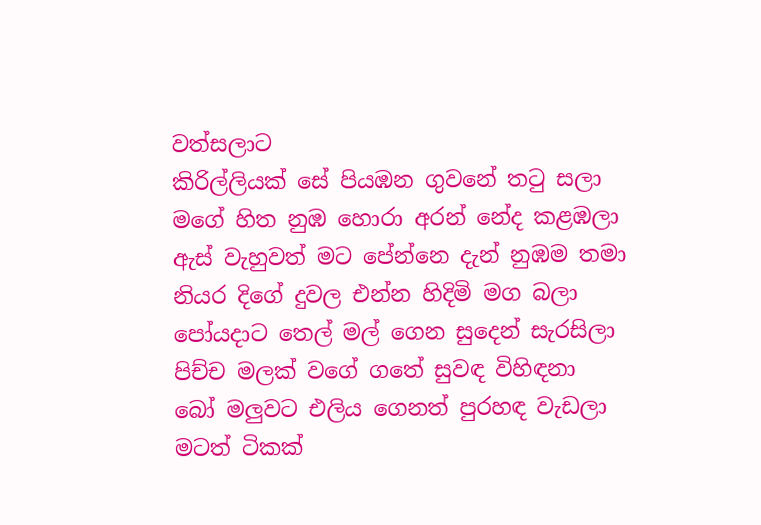වත්සලාට
කිරිල්ලියක් සේ පියඹන ගුවනේ තටු සලා
මගේ හිත නුඹ හොරා අරන් නේද කළඹලා
ඇස් වැහුවත් මට පේන්නෙ දැන් නුඹම තමා
නියර දිගේ දුවල එන්න හිදිමි මග බලා
පෝයදාට තෙල් මල් ගෙන සුදෙන් සැරසිලා
පිච්ච මලක් වගේ ගතේ සුවඳ විහිඳනා
බෝ මලුවට එලිය ගෙනත් පුරහඳ වැඩලා
මටත් ටිකක්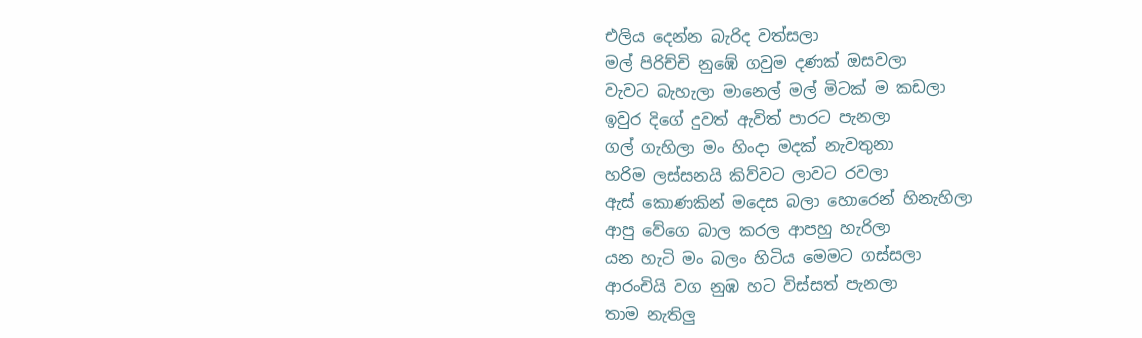එලිය දෙන්න බැරිද වත්සලා
මල් පිරිච්චි නුඹේ ගවුම දණක් ඔසවලා
වැවට බැහැලා මානෙල් මල් මිටක් ම කඩලා
ඉවුර දිගේ දුවත් ඇවිත් පාරට පැනලා
ගල් ගැහිලා මං හිංදා මදක් නැවතුනා
හරිම ලස්සනයි කිව්වට ලාවට රවලා
ඇස් කොණකින් මදෙස බලා හොරෙන් හිනැහිලා
ආපු වේගෙ බාල කරල ආපහු හැරිලා
යන හැටි මං බලං හිටිය මෙමට ගස්සලා
ආරංචියි වග නුඹ හට විස්සත් පැනලා
තාම නැතිලු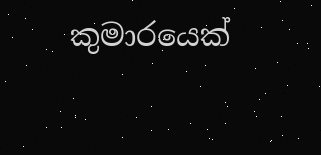කුමාරයෙක්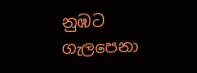නුඹට ගැලපෙනා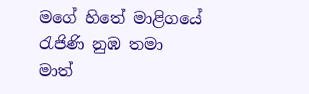මගේ හිතේ මාළිගයේ රැජිණි නුඹ තමා
මාත්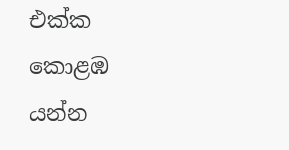එක්ක කොළඹ යන්න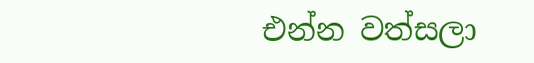එන්න වත්සලා